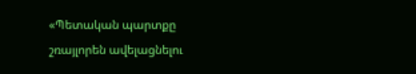«Պետական պարտքը շռայլորեն ավելացնելու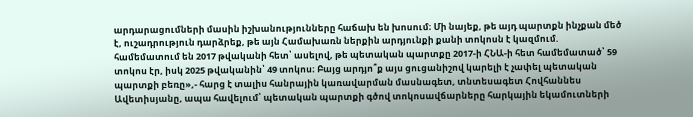արդարացումների մասին իշխանությունները հաճախ են խոսում։ Մի նայեք, թե այդ պարտքն ինչքան մեծ է, ուշադրություն դարձրեք, թե այն Համախառն ներքին արդյունքի քանի տոկոսն է կազմում. համեմատում են 2017 թվականի հետ՝ ասելով, թե պետական պարտքը 2017-ի ՀՆԱ-ի հետ համեմատած՝ 59 տոկոս էր, իսկ 2025 թվականին՝ 49 տոկոս։ Բայց արդյո՞ք այս ցուցանիշով կարելի է չափել պետական պարտքի բեռը»,- հարց է տալիս հանրային կառավարման մասնագետ, տնտեսագետ Հովհաննես Ավետիսյանը, ապա հավելում՝ պետական պարտքի գծով տոկոսավճարները հարկային եկամուտների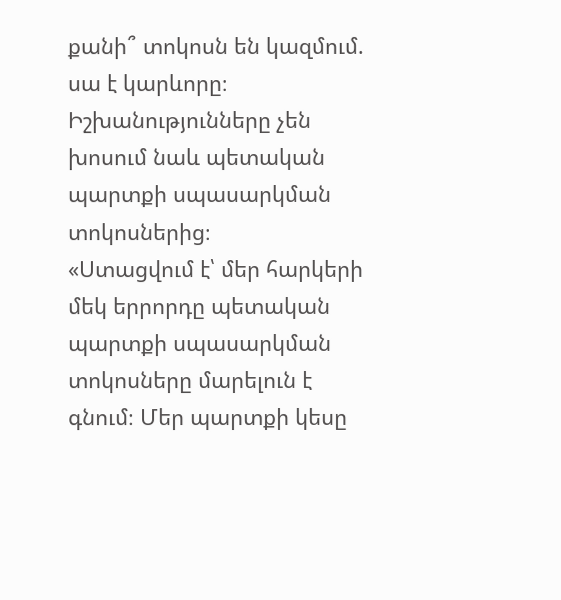քանի՞ տոկոսն են կազմում. սա է կարևորը։
Իշխանությունները չեն խոսում նաև պետական պարտքի սպասարկման տոկոսներից։
«Ստացվում է՝ մեր հարկերի մեկ երրորդը պետական պարտքի սպասարկման տոկոսները մարելուն է գնում։ Մեր պարտքի կեսը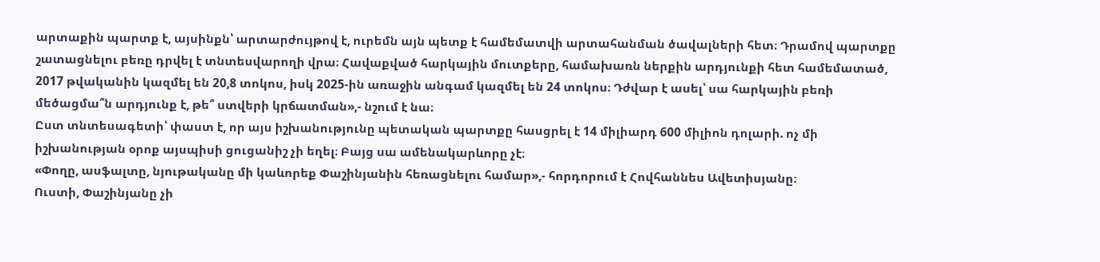արտաքին պարտք է, այսինքն՝ արտարժույթով է, ուրեմն այն պետք է համեմատվի արտահանման ծավալների հետ։ Դրամով պարտքը շատացնելու բեռը դրվել է տնտեսվարողի վրա։ Հավաքված հարկային մուտքերը, համախառն ներքին արդյունքի հետ համեմատած, 2017 թվականին կազմել են 20,8 տոկոս, իսկ 2025-ին առաջին անգամ կազմել են 24 տոկոս։ Դժվար է ասել՝ սա հարկային բեռի մեծացմա՞ն արդյունք է, թե՞ ստվերի կրճատման»,- նշում է նա։
Ըստ տնտեսագետի՝ փաստ է, որ այս իշխանությունը պետական պարտքը հասցրել է 14 միլիարդ 600 միլիոն դոլարի. ոչ մի իշխանության օրոք այսպիսի ցուցանիշ չի եղել։ Բայց սա ամենակարևորը չէ։
«Փողը, ասֆալտը, նյութականը մի կաևորեք Փաշինյանին հեռացնելու համար»,- հորդորում է Հովհաննես Ավետիսյանը։
Ուստի, Փաշինյանը չի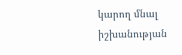կարող մնալ իշխանության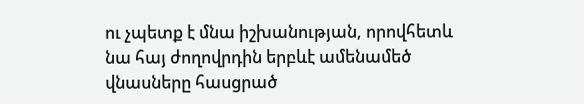ու չպետք է մնա իշխանության, որովհետև նա հայ ժողովրդին երբևէ ամենամեծ վնասները հասցրած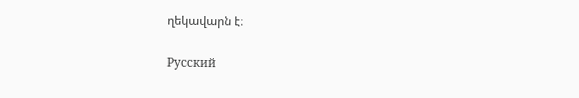ղեկավարն է։

Русский